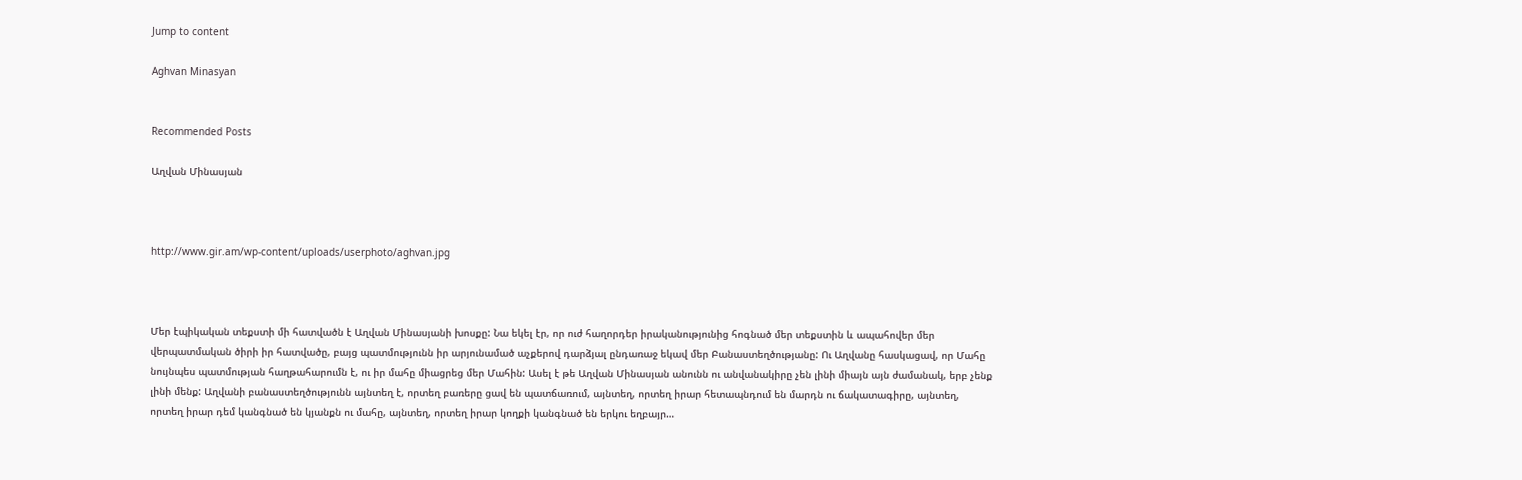Jump to content

Aghvan Minasyan


Recommended Posts

Աղվան Մինասյան



http://www.gir.am/wp-content/uploads/userphoto/aghvan.jpg



Մեր էպիկական տեքստի մի հատվածն է Աղվան Մինասյանի խոսքը: Նա եկել էր, որ ուժ հաղորդեր իրականությունից հոգնած մեր տեքստին և ապահովեր մեր վերպատմական ծիրի իր հատվածը, բայց պատմությունն իր արյունամած աչքերով դարձյալ ընդառաջ եկավ մեր Բանաստեղծությանը: Ու Աղվանը հասկացավ, որ Մահը նույնպես պատմության հաղթահարումն է, ու իր մահը միացրեց մեր Մահին: Ասել է թե Աղվան Մինասյան անունն ու անվանակիրը չեն լինի միայն այն ժամանակ, երբ չենք լինի մենք: Աղվանի բանաստեղծությունն այնտեղ է, որտեղ բառերը ցավ են պատճառում, այնտեղ, որտեղ իրար հետապնդում են մարդն ու ճակատագիրը, այնտեղ, որտեղ իրար դեմ կանգնած են կյանքն ու մահը, այնտեղ, որտեղ իրար կողքի կանգնած են երկու եղբայր…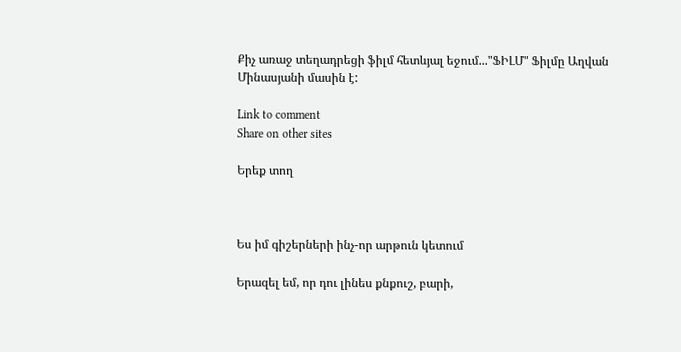Քիչ առաջ տեղադրեցի ֆիլմ հետևյալ եջում..."ՖԻԼՄ" Ֆիլմը Աղվան Մինասյանի մասին է:

Link to comment
Share on other sites

Երեք տող



Ես իմ գիշերների ինչ-որ արթուն կետում

Երազել եմ, որ դու լինես քնքուշ, բարի,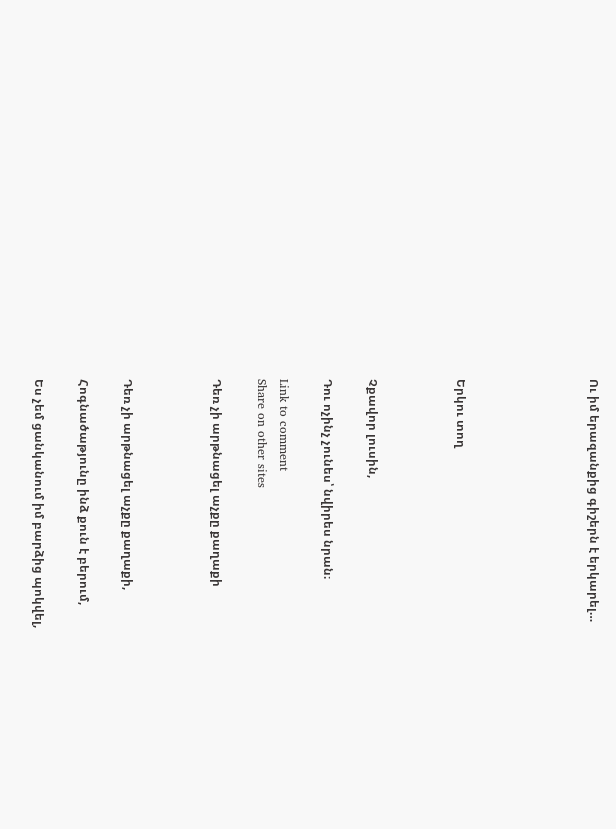Ու իմ երազանքից գիշերն է երկարել…





Երկու տող



Չքավոր լուսին,

Դու ոչինչ չունես՝ նվիրես նրան։

Link to comment
Share on other sites

Դեռ չի արթնացել աչքը քաղաքի



Դեռ չի արթնացել աչքը քաղաքի,

Հոգնածաթյունը ինձ քուն է բերում,

Ես չեմ ցանկանում իմ բարձից պոկվել,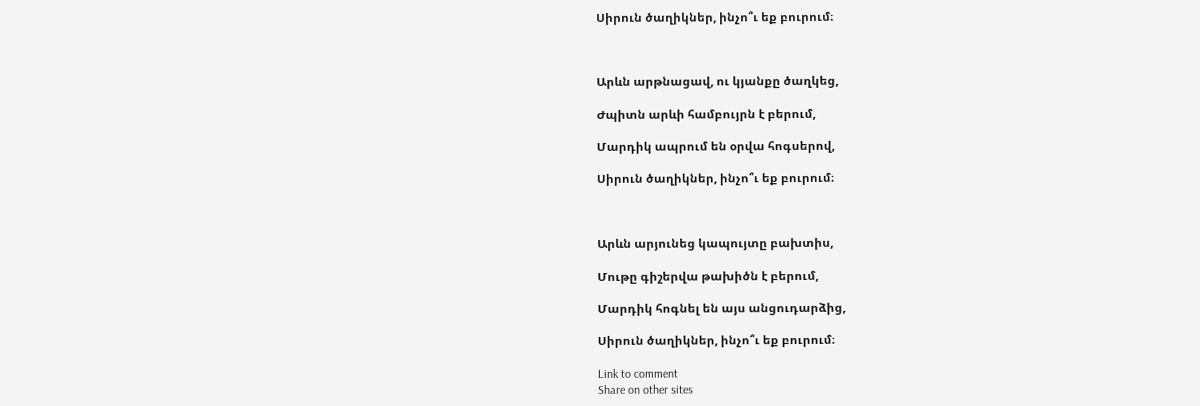Սիրուն ծաղիկներ, ինչո՞ւ եք բուրում։



Արևն արթնացավ, ու կյանքը ծաղկեց,

Ժպիտն արևի համբույրն է բերում,

Մարդիկ ապրում են օրվա հոգսերով,

Սիրուն ծաղիկներ, ինչո՞ւ եք բուրում։



Արևն արյունեց կապույտը բախտիս,

Մութը գիշերվա թախիծն է բերում,

Մարդիկ հոգնել են այս անցուդարձից,

Սիրուն ծաղիկներ, ինչո՞ւ եք բուրում։

Link to comment
Share on other sites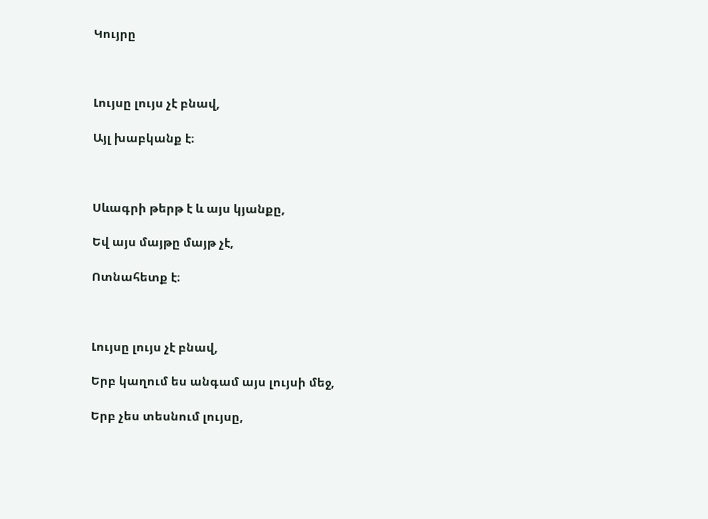Կույրը



Լույսը լույս չէ բնավ,

Այլ խաբկանք է։



Սևագրի թերթ է և այս կյանքը,

Եվ այս մայթը մայթ չէ,

Ոտնահետք է։



Լույսը լույս չէ բնավ,

Երբ կաղում ես անգամ այս լույսի մեջ,

Երբ չես տեսնում լույսը,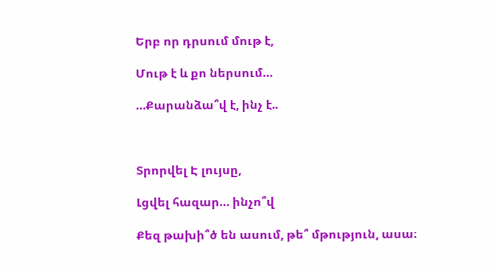Երբ որ դրսում մութ է,

Մութ է և քո ներսում…

…Քարանձա՞վ է, ինչ է..



Տրորվել Է լույսը,

Լցվել հազար… ինչո՞վ

Քեզ թախի՞ծ են ասում, թե՞ մթություն, ասա։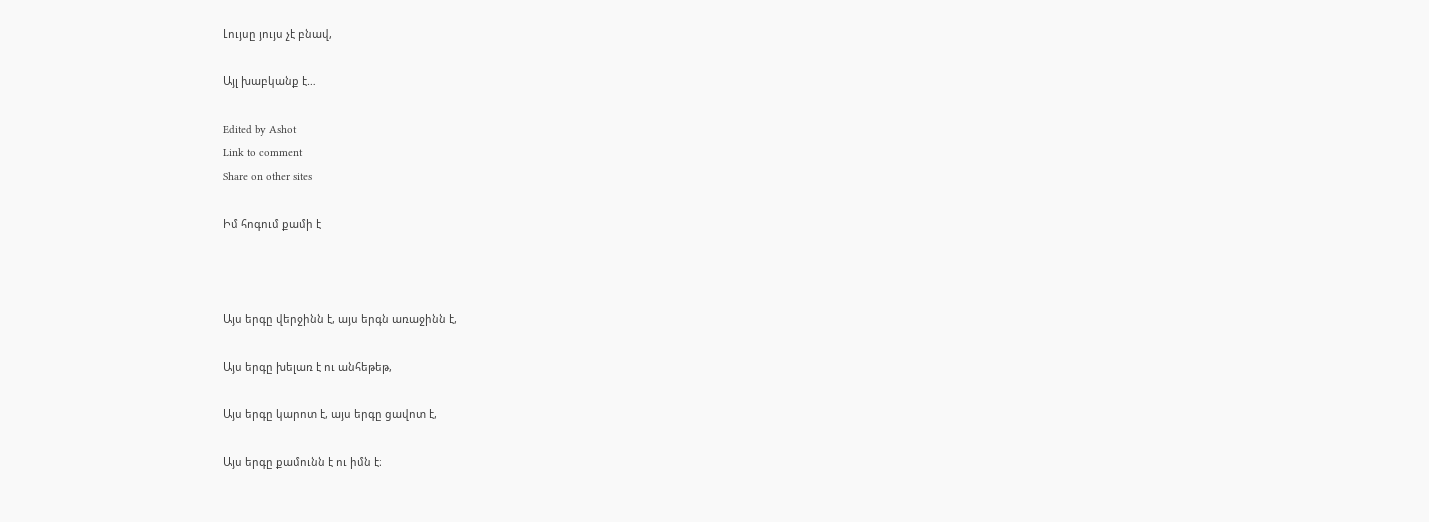Լույսը յույս չէ բնավ,

Այլ խաբկանք է…

Edited by Ashot
Link to comment
Share on other sites

Իմ հոգում քամի է



Այս երգը վերջինն է, այս երգն առաջինն է,

Այս երգը խելառ է ու անհեթեթ,

Այս երգը կարոտ է, այս երգը ցավոտ է,

Այս երգը քամունն է ու իմն է։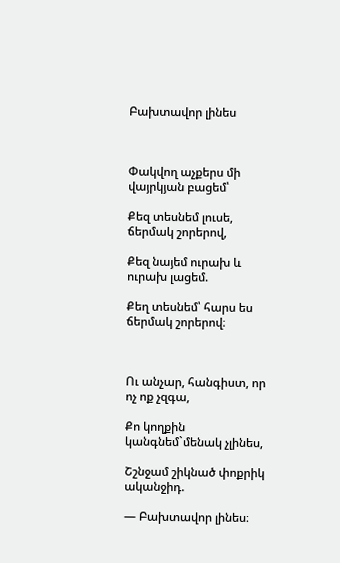Բախտավոր լինես



Փակվող աչքերս մի վայրկյան բացեմ՝

Քեզ տեսնեմ լուսե, ճերմակ շորերով,

Քեզ նայեմ ուրախ և ուրախ լացեմ.

Քեղ տեսնեմ՝ հարս ես ճերմակ շորերով։



Ու անչար, հանգիստ, որ ոչ ոք չզգա,

Քո կողքին կանգնեմ`մենակ չլինես,

Շշնջամ շիկնած փոքրիկ ականջիդ.

— Բախտավոր լինես։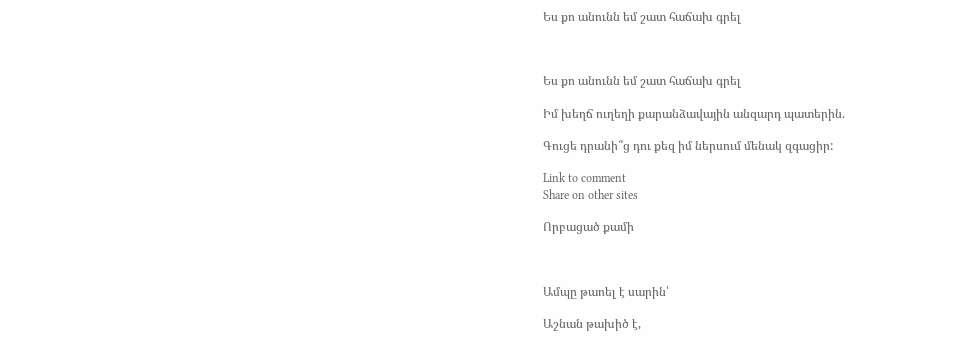Ես քո անունն եմ շատ հաճախ գրել



Ես քո անունն եմ շատ հաճախ գրել

Իմ խեղճ ուղեղի քարանձավային անզարդ պատերին.

Գուցե դրանի՞ց դու քեզ իմ ներսում մենակ զգացիր:

Link to comment
Share on other sites

Որբացած քամի



Ամպը թաոել է սարին՝

Աշնան թախիծ է,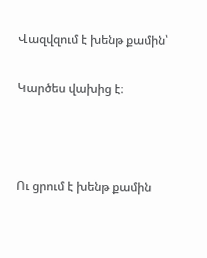Վազվզում է խենթ քամին՝

Կարծես վախից է։



Ու ցրում է խենթ քամին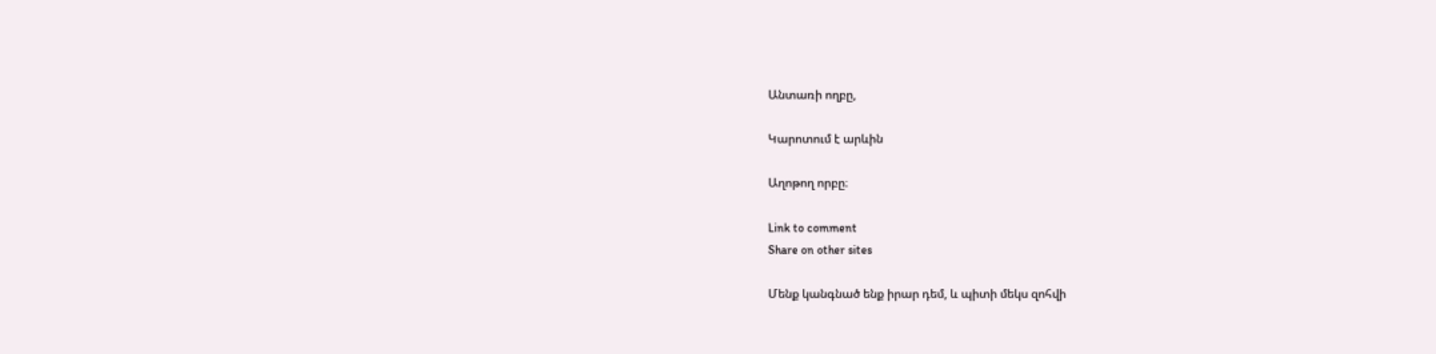Անտառի ողբը,

Կարոտում է արևին

Աղոթող որբը։

Link to comment
Share on other sites

Մենք կանգնած ենք իրար դեմ, և պիտի մեկս զոհվի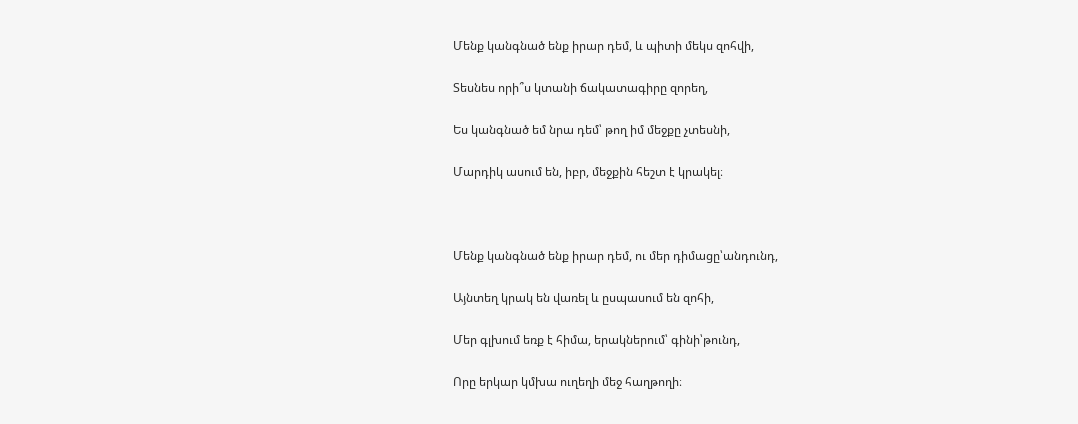Մենք կանգնած ենք իրար դեմ, և պիտի մեկս զոհվի,

Տեսնես որի՞ս կտանի ճակատագիրը զորեղ,

Ես կանգնած եմ նրա դեմ՝ թող իմ մեջքը չտեսնի,

Մարդիկ ասում են, իբր, մեջքին հեշտ է կրակել։



Մենք կանգնած ենք իրար դեմ, ու մեր դիմացը՝անդունդ,

Այնտեղ կրակ են վառել և ըսպասում են զոհի,

Մեր գլխում եռք է հիմա, երակներում՝ գինի՝թունդ,

Որը երկար կմխա ուղեղի մեջ հաղթողի։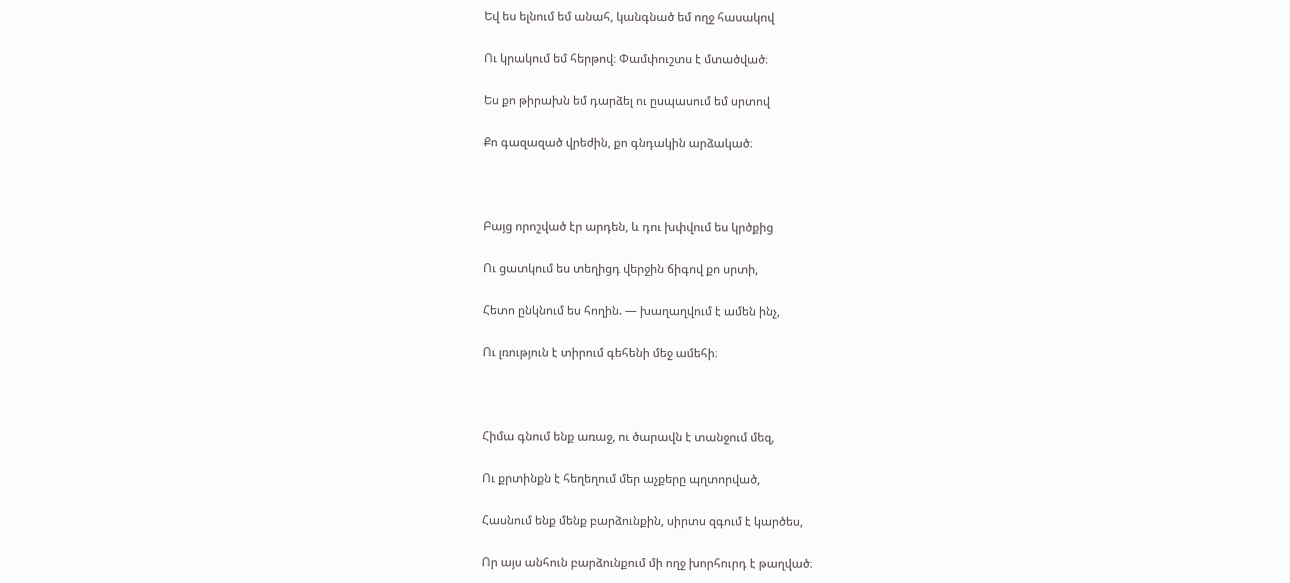Եվ ես ելնում եմ անահ, կանգնած եմ ողջ հասակով

Ու կրակում եմ հերթով։ Փամփուշտս է մտածված։

Ես քո թիրախն եմ դարձել ու ըսպասում եմ սրտով

Քո գազազած վրեժին, քո գնդակին արձակած։



Բայց որոշված էր արդեն, և դու խփվում ես կրծքից

Ու ցատկում ես տեղիցդ վերջին ճիգով քո սրտի,

Հետո ընկնում ես հողին. — խաղաղվում է ամեն ինչ,

Ու լռություն է տիրում գեհենի մեջ ամեհի։



Հիմա գնում ենք առաջ, ու ծարավն է տանջում մեզ,

Ու քրտինքն է հեղեղում մեր աչքերը պղտորված,

Հասնում ենք մենք բարձունքին, սիրտս զգում է կարծես,

Որ այս անհուն բարձունքում մի ողջ խորհուրդ է թաղված։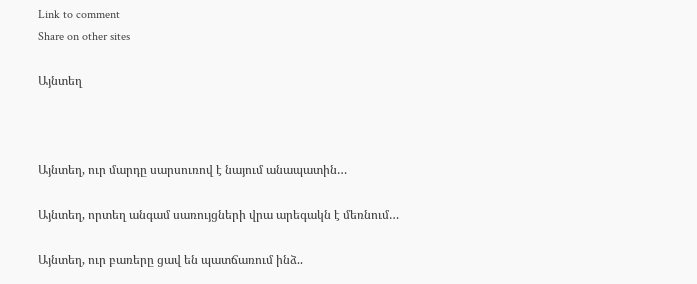Link to comment
Share on other sites

Այնտեղ



Այնտեղ, ուր մարդը սարսուռով է նայում անապատին…

Այնտեղ, որտեղ անգամ սառույցների վրա արեգակն է մեռնում…

Այնտեղ, ուր բառերը ցավ են պատճառում ինձ..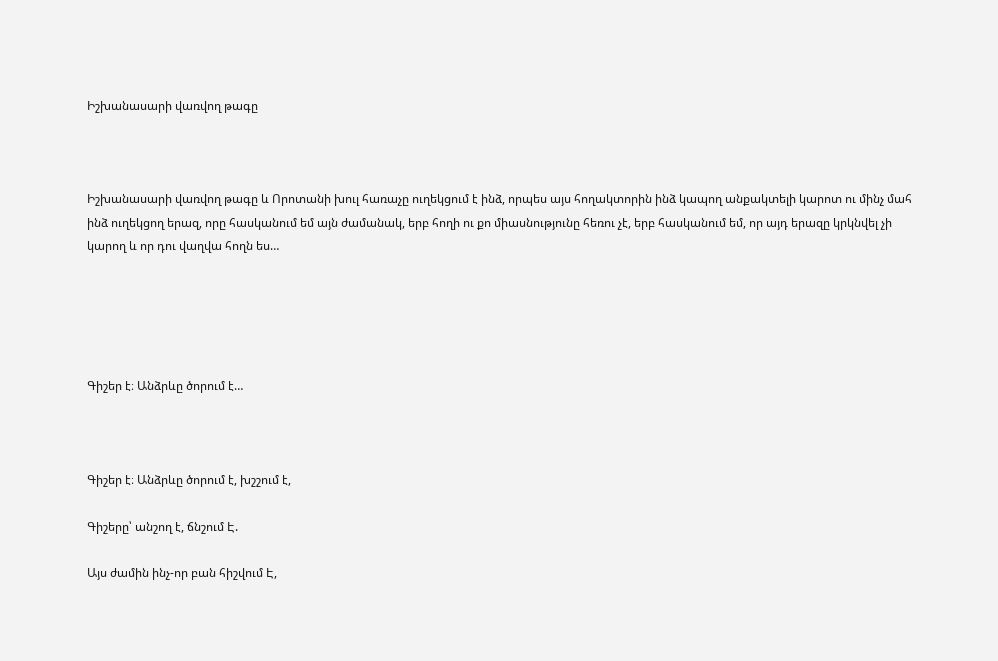Իշխանասարի վառվող թագը



Իշխանասարի վառվող թագը և Որոտանի խուլ հառաչը ուղեկցում է ինձ, որպես այս հողակտորին ինձ կապող անքակտելի կարոտ ու մինչ մահ ինձ ուղեկցող երազ, որը հասկանում եմ այն ժամանակ, երբ հողի ու քո միասնությունը հեռու չէ, երբ հասկանում եմ, որ այդ երազը կրկնվել չի կարող և որ դու վաղվա հողն ես…





Գիշեր է։ Անձրևը ծորում է…



Գիշեր է։ Անձրևը ծորում է, խշշում է,

Գիշերը՝ անշող է, ճնշում Է.

Այս ժամին ինչ-որ բան հիշվում Է,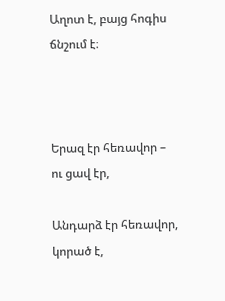Աղոտ է, բայց հոգիս ճնշում է։



Երազ էր հեռավոր – ու ցավ էր,

Անդարձ էր հեռավոր, կորած է,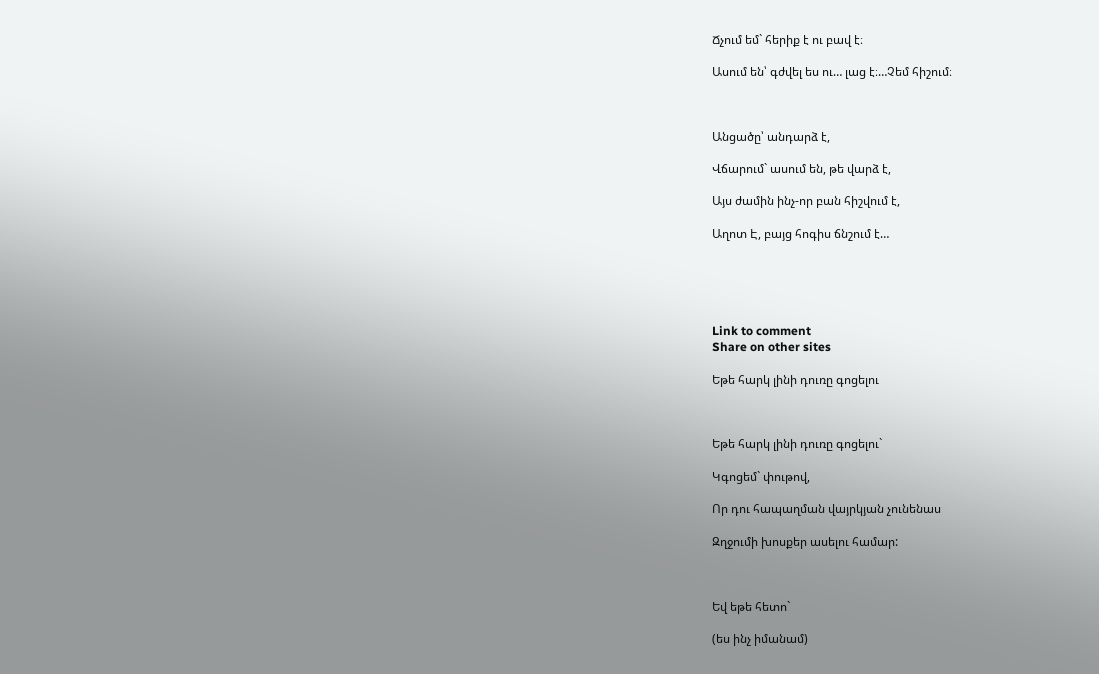Ճչում եմ` հերիք է ու բավ է։

Ասում են՝ գժվել ես ու… լաց է։…Չեմ հիշում։



Անցածը՝ անդարձ է,

Վճարում` ասում են, թե վարձ է,

Այս ժամին ինչ-որ բան հիշվում է,

Աղոտ Է, բայց հոգիս ճնշում է…





Link to comment
Share on other sites

Եթե հարկ լինի դուռը գոցելու



Եթե հարկ լինի դուռը գոցելու`

Կգոցեմ` փութով,

Որ դու հապաղման վայրկյան չունենաս

Զղջումի խոսքեր ասելու համար:



Եվ եթե հետո`

(ես ինչ իմանամ)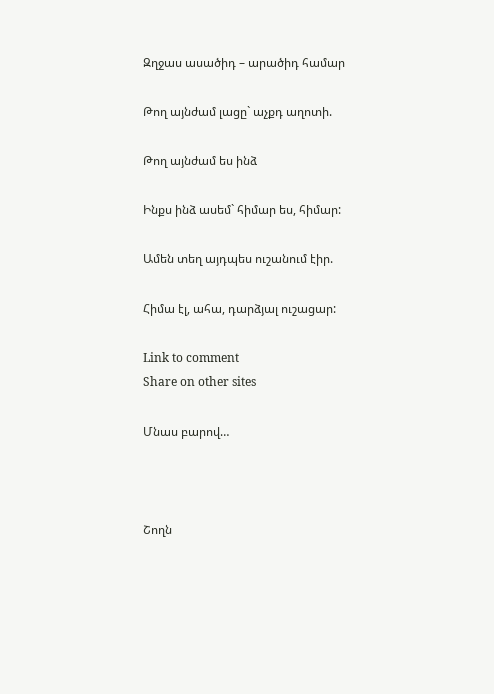Զղջաս ասածիդ – արածիդ համար

Թող այնժամ լացը` աչքդ աղոտի.

Թող այնժամ ես ինձ

Ինքս ինձ ասեմ` հիմար ես, հիմար:

Ամեն տեղ այդպես ուշանում էիր.

Հիմա էլ, ահա, դարձյալ ուշացար:

Link to comment
Share on other sites

Մնաս բարով…



Շողն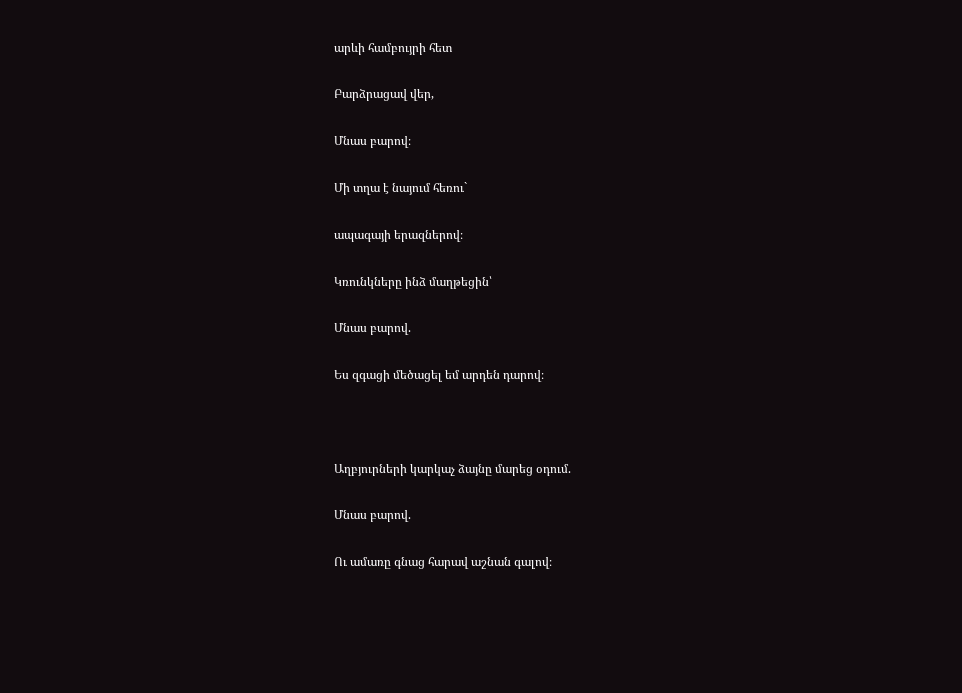արևի համբույրի հետ

Բարձրացավ վեր,

Մնաս բարով։

Մի տղա է նայում հեռու`

ապագայի երազներով։

Կռունկները ինձ մաղթեցին՝

Մնաս բարով.

Ես զգացի մեծացել եմ արդեն դարով։



Աղբյուրների կարկաչ ձայնը մարեց օդում.

Մնաս բարով.

Ու ամառը գնաց հարավ աշնան գալով։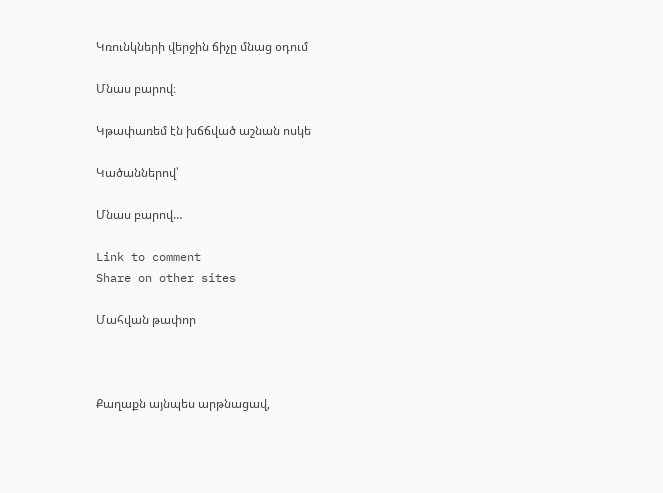Կռունկների վերջին ճիչը մնաց օդում

Մնաս բարով։

Կթափառեմ էն խճճված աշնան ոսկե

Կածաններով՝

Մնաս բարով…

Link to comment
Share on other sites

Մահվան թափոր



Քաղաքն այնպես արթնացավ,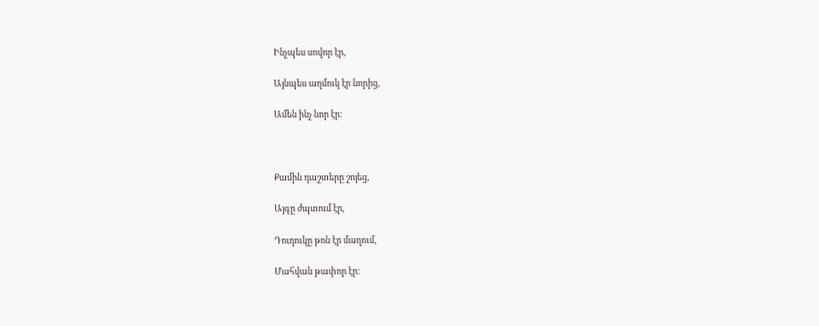Ինչպես սովոր էր,

Այնպես աղմուկ էր նորից,

Ամեն ինչ նոր էր։



Քամին դաշտերը շոյեց,

Այգը ժպտում էր,

Դուդուկը թոն էր մաղում,

Մահվան թափոր էր։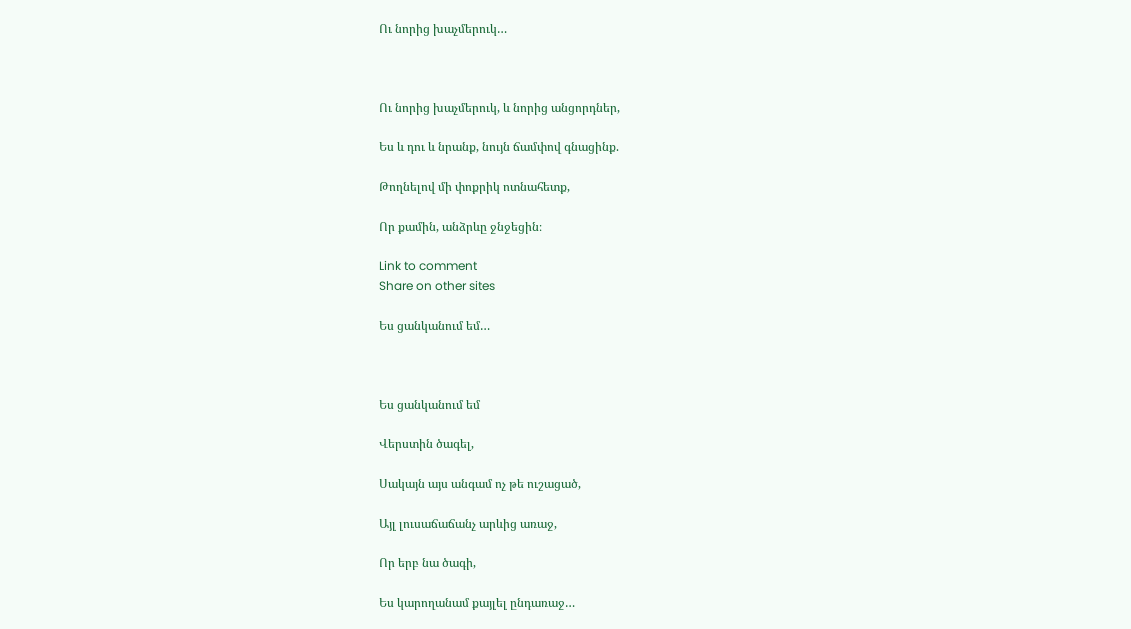Ու նորից խաչմերուկ…



Ու նորից խաչմերուկ, և նորից անցորդներ,

Ես և դու և նրանք, նույն ճամփով գնացինք.

Թողնելով մի փոքրիկ ոտնահետք,

Որ քամին, անձրևը ջնջեցին։

Link to comment
Share on other sites

Ես ցանկանում եմ…



Ես ցանկանում եմ

Վերստին ծագել,

Սակայն այս անգամ ոչ թե ուշացած,

Այլ լուսաճաճանչ արևից առաջ,

Որ երբ նա ծագի,

Ես կարողանամ քայլել ընդառաջ…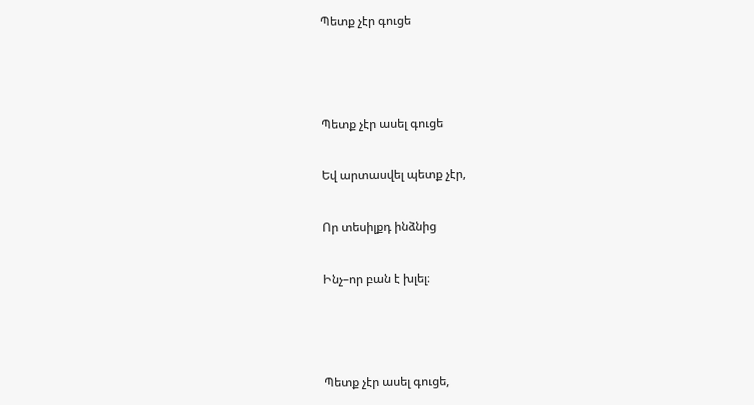Պետք չէր գուցե



Պետք չէր ասել գուցե

Եվ արտասվել պետք չէր,

Որ տեսիլքդ ինձնից

Ինչ–որ բան է խլել։



Պետք չէր ասել գուցե,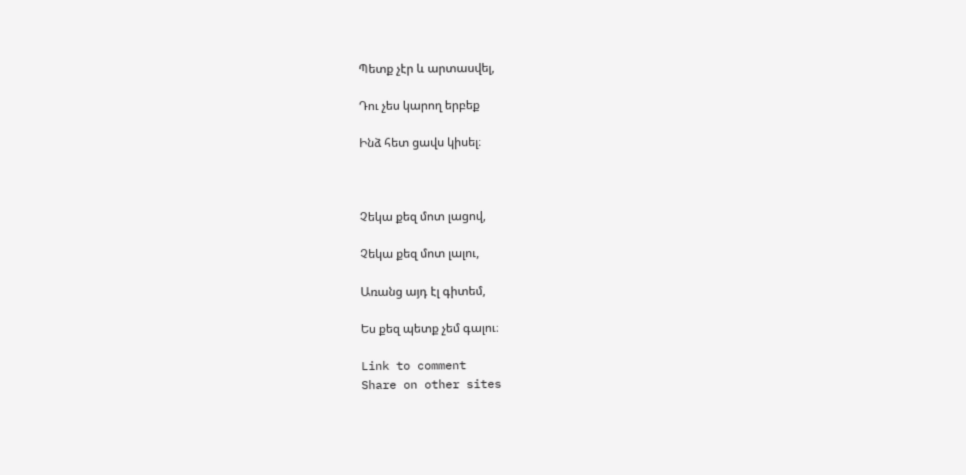Պետք չէր և արտասվել,

Դու չես կարող երբեք

Ինձ հետ ցավս կիսել։



Չեկա քեզ մոտ լացով,

Չեկա քեզ մոտ լալու,

Առանց այդ էլ գիտեմ,

Ես քեզ պետք չեմ գալու։

Link to comment
Share on other sites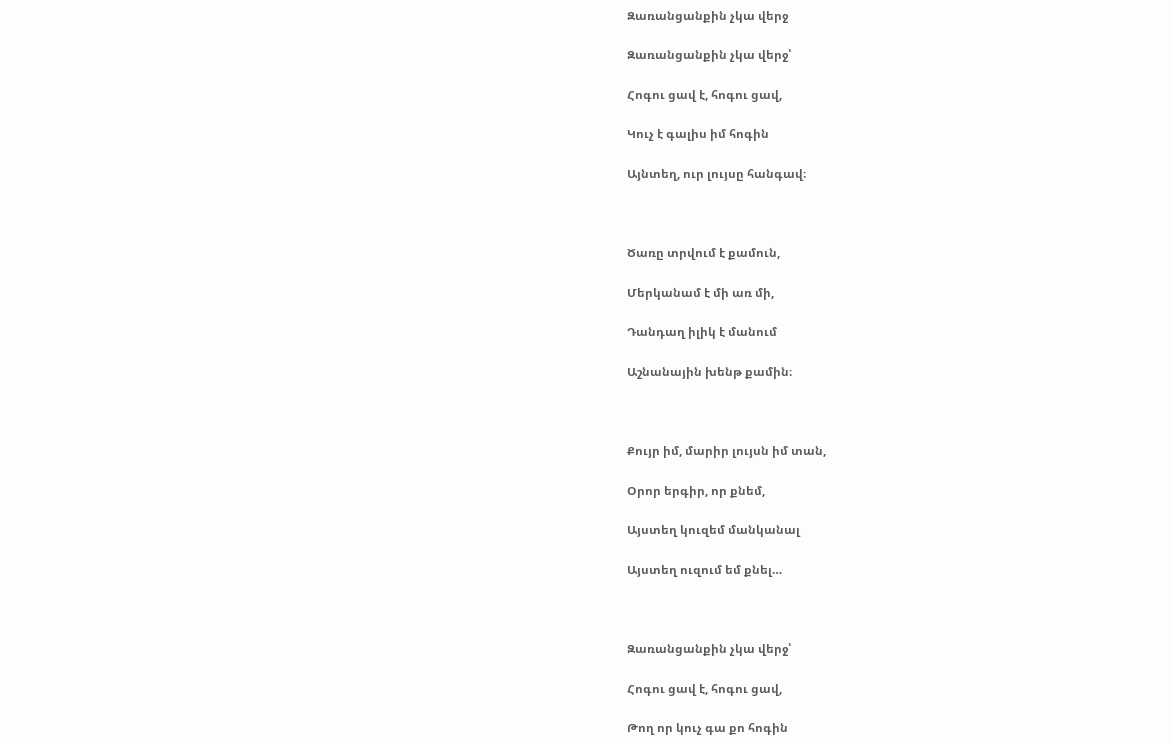Զառանցանքին չկա վերջ

Զառանցանքին չկա վերջ՝

Հոգու ցավ է, հոգու ցավ,

Կուչ է գալիս իմ հոգին

Այնտեղ, ուր լույսը հանգավ։



Ծառը տրվում է քամուն,

Մերկանամ է մի առ մի,

Դանդաղ իլիկ է մանում

Աշնանային խենթ քամին։



Քույր իմ, մարիր լույսն իմ տան,

Օրոր երգիր, որ քնեմ,

Այստեղ կուզեմ մանկանալ

Այստեղ ուզում եմ քնել…



Զառանցանքին չկա վերջ՝

Հոգու ցավ է, հոգու ցավ,

Թող որ կուչ գա քո հոգին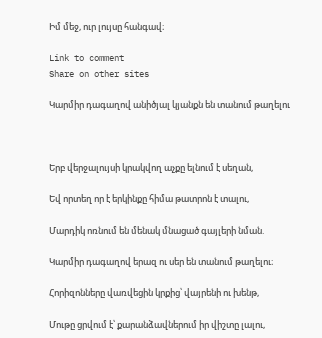Իմ մեջ, ուր լույսը հանգավ։

Link to comment
Share on other sites

Կարմիր դագաղով անիծյալ կյանքն են տանում թաղելու



Երբ վերջալույսի կրակվող աչքը ելնում է սեղան,

Եվ որտեղ որ է երկինքը հիմա թատրոն է տալու,

Մարդիկ ոռնում են մենակ մնացած գայլերի նման.

Կարմիր դագաղով երազ ու սեր են տանում թաղելու։

Հորիզոնները վառվեցին կրքից՝ վայրենի ու խենթ,

Մութը ցրվում է՝ քարանձավներում իր վիշտը լալու,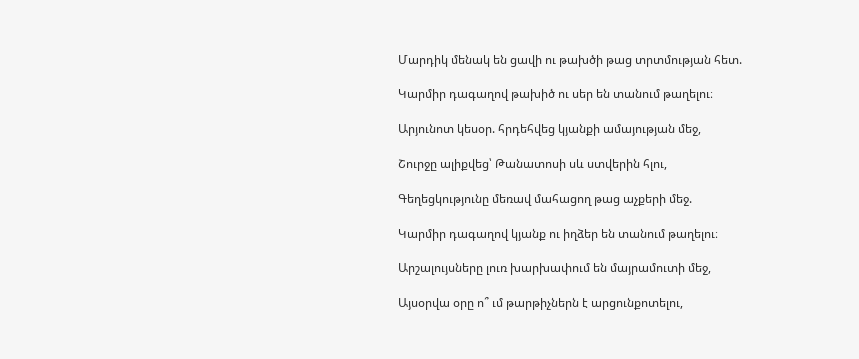Մարդիկ մենակ են ցավի ու թախծի թաց տրտմության հետ.

Կարմիր դագաղով թախիծ ու սեր են տանում թաղելու։

Արյունոտ կեսօր. հրդեհվեց կյանքի ամայության մեջ,

Շուրջը ալիքվեց՝ Թանատոսի սև ստվերին հլու,

Գեղեցկությունը մեռավ մահացող թաց աչքերի մեջ.

Կարմիր դագաղով կյանք ու իղձեր են տանում թաղելու։

Արշալույսները լուռ խարխափում են մայրամուտի մեջ,

Այսօրվա օրը ո՞ ւմ թարթիչներն է արցունքոտելու,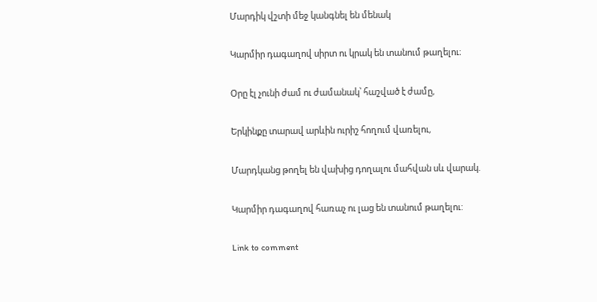Մարդիկ վշտի մեջ կանգնել են մենակ

Կարմիր դագաղով սիրտ ու կրակ են տանում թաղելու։

Օրը էլ չունի ժամ ու ժամանակ՝ հաշված է ժամը,

Երկինքը տարավ արևին ուրիշ հողում վառելու,

Մարդկանց թողել են վախից դողալու մահվան սև վարակ.

Կարմիր դագաղով հառաչ ու լաց են տանում թաղելու:

Link to comment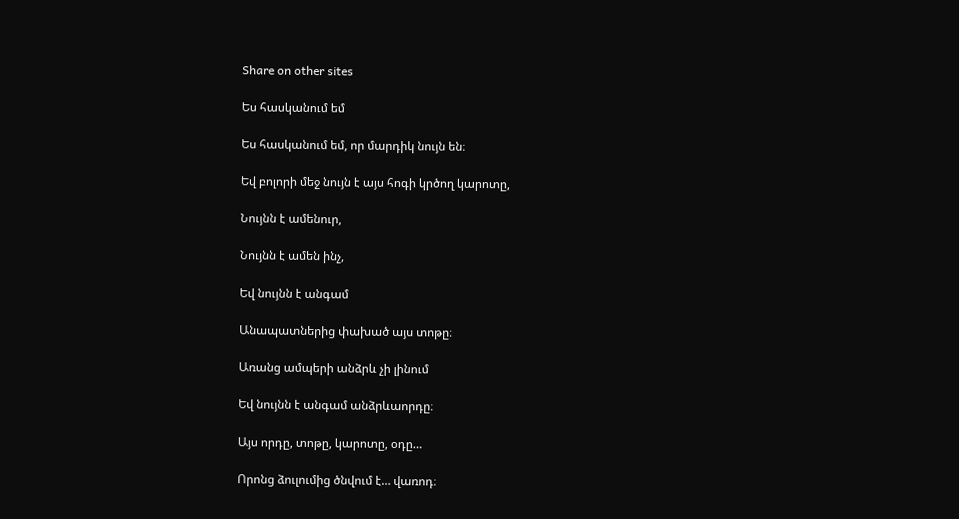Share on other sites

Ես հասկանում եմ

Ես հասկանում եմ, որ մարդիկ նույն են։

Եվ բոլորի մեջ նույն է այս հոգի կրծող կարոտը,

Նույնն է ամենուր,

Նույնն է ամեն ինչ,

Եվ նույնն է անգամ

Անապատներից փախած այս տոթը։

Առանց ամպերի անձրև չի լինում

Եվ նույնն է անգամ անձրևաորդը։

Այս որդը, տոթը, կարոտը, օդը…

Որոնց ձուլումից ծնվում է… վառոդ։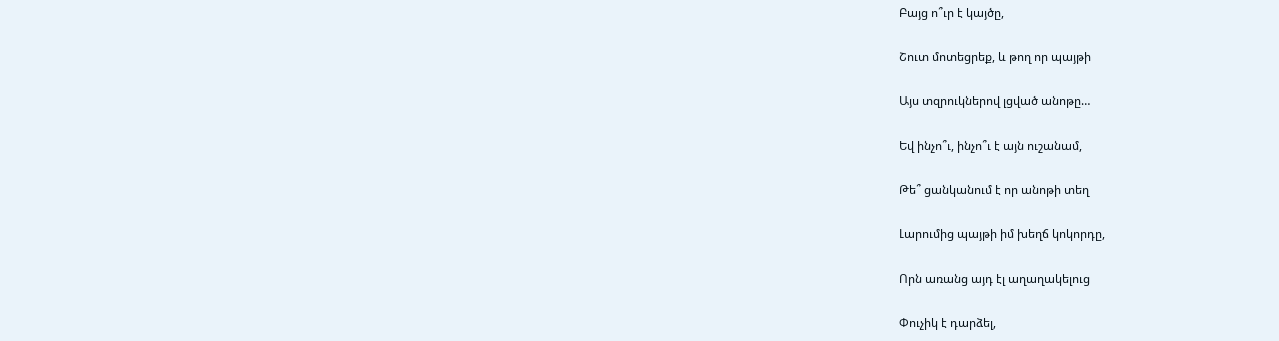Բայց ո՞ւր է կայծը,

Շուտ մոտեցրեք, և թող որ պայթի

Այս տզրուկներով լցված անոթը…

Եվ ինչո՞ւ, ինչո՞ւ է այն ուշանամ,

Թե՞ ցանկանում է որ անոթի տեղ

Լարումից պայթի իմ խեղճ կոկորդը,

Որն առանց այդ էլ աղաղակելուց

Փուչիկ է դարձել,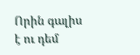Որին գալիս է ու դեմ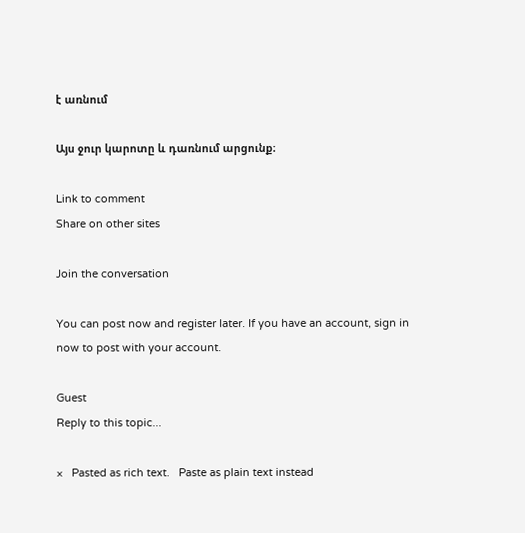է առնում

Այս ջուր կարոտը և դառնում արցունք։

Link to comment
Share on other sites

Join the conversation

You can post now and register later. If you have an account, sign in now to post with your account.

Guest
Reply to this topic...

×   Pasted as rich text.   Paste as plain text instead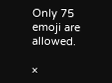Only 75 emoji are allowed.

×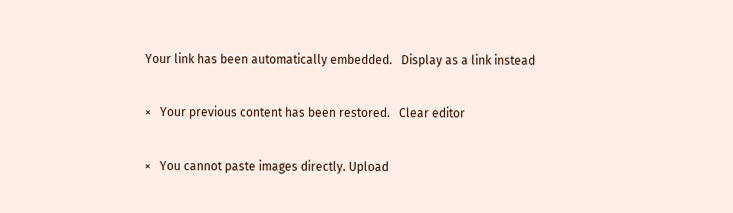Your link has been automatically embedded.   Display as a link instead

×   Your previous content has been restored.   Clear editor

×   You cannot paste images directly. Upload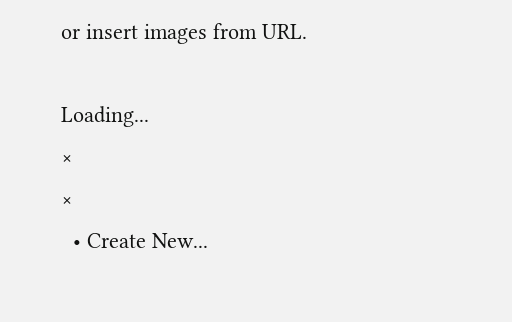or insert images from URL.

Loading...
×
×
  • Create New...